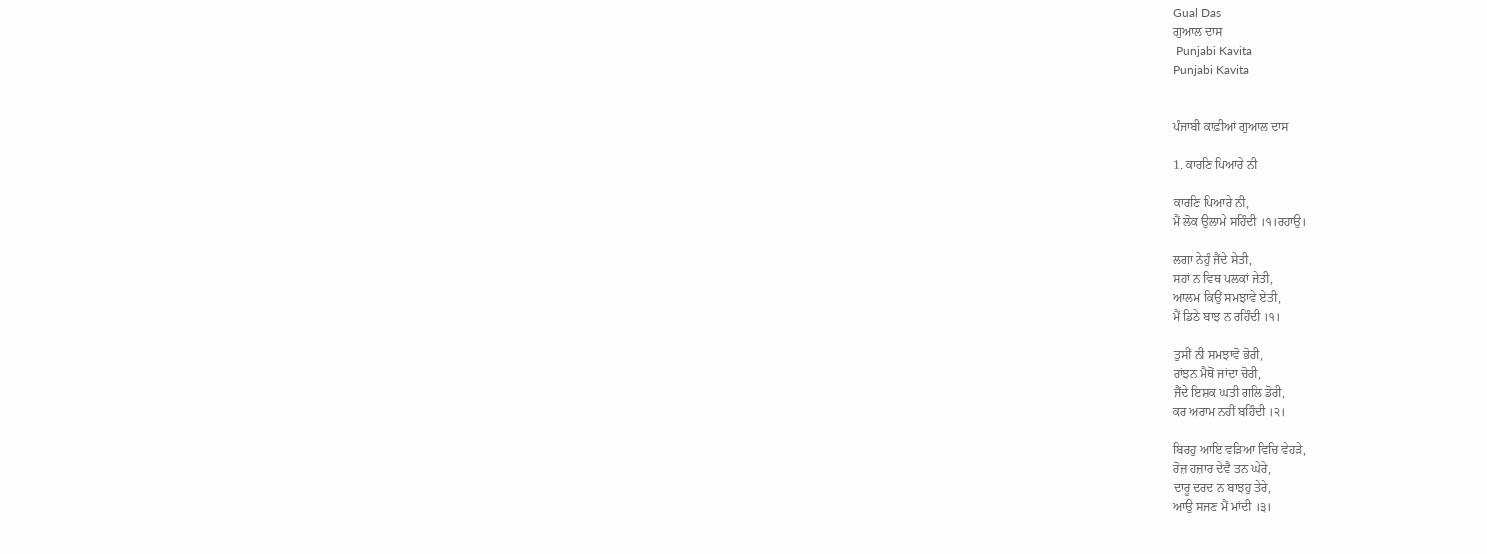Gual Das
ਗੁਆਲ ਦਾਸ
 Punjabi Kavita
Punjabi Kavita


ਪੰਜਾਬੀ ਕਾਫ਼ੀਆਂ ਗੁਆਲ ਦਾਸ

1. ਕਾਰਣਿ ਪਿਆਰੇ ਨੀ

ਕਾਰਣਿ ਪਿਆਰੇ ਨੀ,
ਮੈਂ ਲੋਕ ਉਲਾਮੇ ਸਹਿੰਦੀ ।੧।ਰਹਾਉ।

ਲਗਾ ਨੇਹੁੰ ਜੈਂਦੇ ਸੇਤੀ,
ਸਹਾਂ ਨ ਵਿਥ ਪਲਕਾਂ ਜੇਤੀ,
ਆਲਮ ਕਿਉਂ ਸਮਝਾਵੇ ਏਤੀ,
ਮੈਂ ਡਿਠੇ ਬਾਝ ਨ ਰਹਿੰਦੀ ।੧।

ਤੁਸੀਂ ਨੀ ਸਮਝਾਵੋ ਭੋਰੀ,
ਰਾਂਝਨ ਮੈਥੋਂ ਜਾਂਦਾ ਚੋਰੀ,
ਜੈਂਦੇ ਇਸ਼ਕ ਘਤੀ ਗਲਿ ਡੋਰੀ,
ਕਰ ਅਰਾਮ ਨਹੀਂ ਬਹਿੰਦੀ ।੨।

ਬਿਰਹੁ ਆਇ ਵੜਿਆ ਵਿਚਿ ਵੇਹੜੇ,
ਰੋਜ਼ ਹਜ਼ਾਰ ਦੇਵੈ ਤਨ ਘੇਰੇ,
ਦਾਰੂ ਦਰਦ ਨ ਬਾਝਹੁ ਤੇਰੇ,
ਆਉ ਸਜਣ ਮੈਂ ਮਾਂਦੀ ।੩।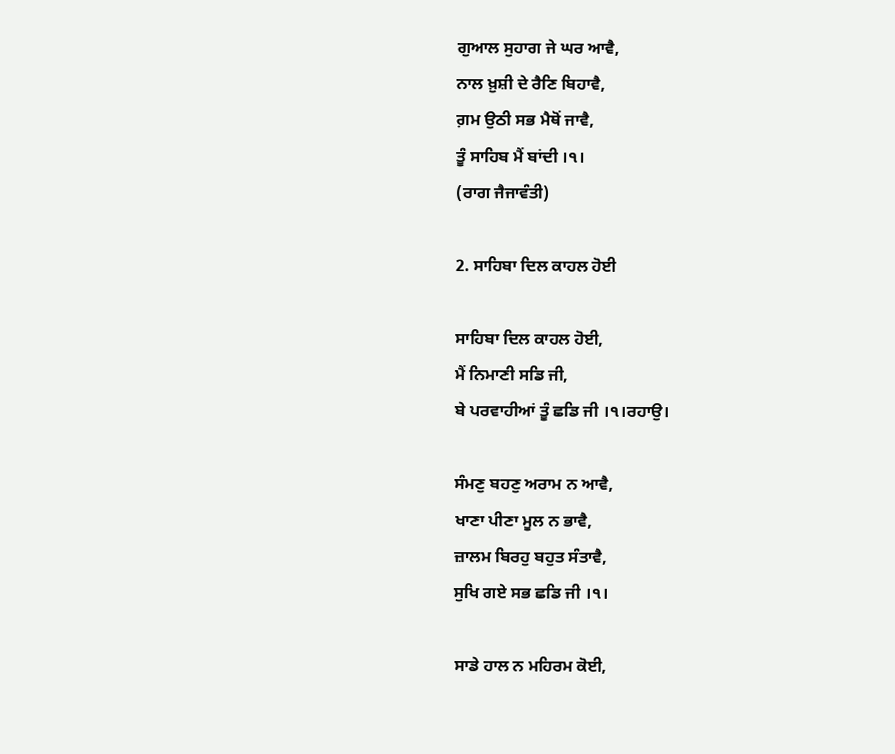ਗੁਆਲ ਸੁਹਾਗ ਜੇ ਘਰ ਆਵੈ,
ਨਾਲ ਖ਼ੁਸ਼ੀ ਦੇ ਰੈਣਿ ਬਿਹਾਵੈ,
ਗ਼ਮ ਉਠੀ ਸਭ ਮੈਥੋਂ ਜਾਵੈ,
ਤੂੰ ਸਾਹਿਬ ਮੈਂ ਬਾਂਦੀ ।੧।
(ਰਾਗ ਜੈਜਾਵੰਤੀ)

2. ਸਾਹਿਬਾ ਦਿਲ ਕਾਹਲ ਹੋਈ

ਸਾਹਿਬਾ ਦਿਲ ਕਾਹਲ ਹੋਈ,
ਮੈਂ ਨਿਮਾਣੀ ਸਡਿ ਜੀ,
ਬੇ ਪਰਵਾਹੀਆਂ ਤੂੰ ਛਡਿ ਜੀ ।੧।ਰਹਾਉ।

ਸੰਮਣੁ ਬਹਣੁ ਅਰਾਮ ਨ ਆਵੈ,
ਖਾਣਾ ਪੀਣਾ ਮੂਲ ਨ ਭਾਵੈ,
ਜ਼ਾਲਮ ਬਿਰਹੁ ਬਹੁਤ ਸੰਤਾਵੈ,
ਸੁਖਿ ਗਏ ਸਭ ਛਡਿ ਜੀ ।੧।

ਸਾਡੇ ਹਾਲ ਨ ਮਹਿਰਮ ਕੋਈ,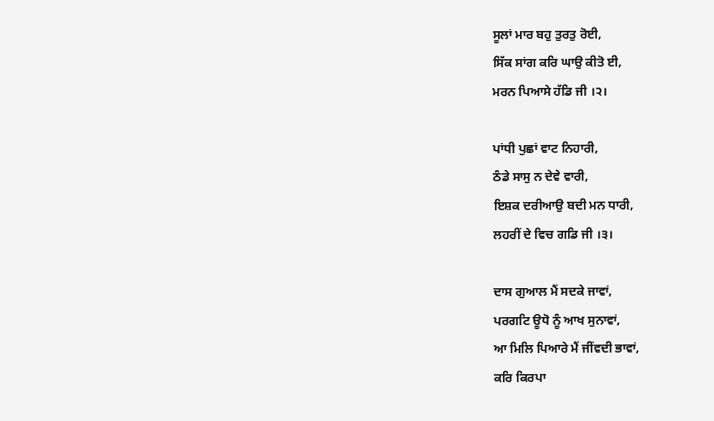ਸੂਲਾਂ ਮਾਰ ਬਹੁ ਤੁਰਤੁ ਰੋਈ,
ਸਿੱਕ ਸਾਂਗ ਕਰਿ ਘਾਉ ਕੀਤੋ ਈ,
ਮਰਨ ਪਿਆਸੇ ਹੱਡਿ ਜੀ ।੨।

ਪਾਂਧੀ ਪੁਛਾਂ ਵਾਟ ਨਿਹਾਰੀ,
ਠੰਡੇ ਸਾਸੁ ਨ ਦੇਵੇ ਵਾਰੀ,
ਇਸ਼ਕ ਦਰੀਆਉ ਬਦੀ ਮਨ ਧਾਰੀ,
ਲਹਰੀਂ ਦੇ ਵਿਚ ਗਡਿ ਜੀ ।੩।

ਦਾਸ ਗੁਆਲ ਮੈਂ ਸਦਕੇ ਜਾਵਾਂ,
ਪਰਗਟਿ ਊਧੋ ਨੂੰ ਆਖ ਸੁਨਾਵਾਂ,
ਆ ਮਿਲਿ ਪਿਆਰੇ ਮੈਂ ਜੀਂਵਦੀ ਭਾਵਾਂ,
ਕਰਿ ਕਿਰਪਾ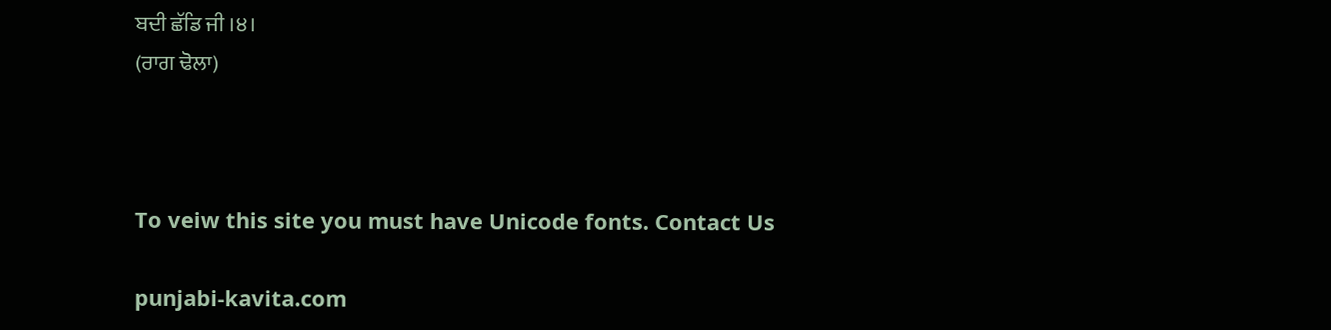ਬਦੀ ਛੱਡਿ ਜੀ ।੪।
(ਰਾਗ ਢੋਲਾ)



To veiw this site you must have Unicode fonts. Contact Us

punjabi-kavita.com